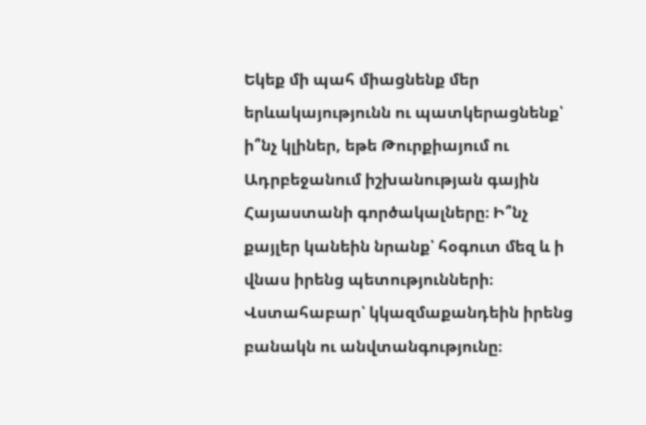Եկեք մի պահ միացնենք մեր երևակայությունն ու պատկերացնենք՝ ի՞նչ կլիներ, եթե Թուրքիայում ու Ադրբեջանում իշխանության գային Հայաստանի գործակալները։ Ի՞նչ քայլեր կանեին նրանք՝ հօգուտ մեզ և ի վնաս իրենց պետությունների։ Վստահաբար՝ կկազմաքանդեին իրենց բանակն ու անվտանգությունը։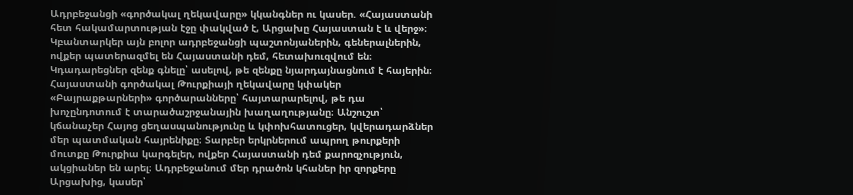Ադրբեջանցի «գործակալ ղեկավարը» կկանգներ ու կասեր. «Հայաստանի հետ հակամարտության էջը փակված է, Արցախը Հայաստան է և վերջ»։ Կբանտարկեր այն բոլոր ադրբեջանցի պաշտոնյաներին, գեներալներին, ովքեր պատերազմել են Հայաստանի դեմ, հետախուզվում են։ Կդադարեցներ զենք գնելը՝ ասելով, թե զենքը նյարդայնացնում է հայերին։ Հայաստանի գործակալ Թուրքիայի ղեկավարը կփակեր «Բայրաքթարների» գործարանները՝ հայտարարելով, թե դա խոչընդոտում է տարածաշրջանային խաղաղությանը։ Անշուշտ՝ կճանաչեր Հայոց ցեղասպանությունը և կփոխհատուցեր, կվերադարձներ մեր պատմական հայրենիքը։ Տարբեր երկրներում ապրող թուրքերի մուտքը Թուրքիա կարգելեր, ովքեր Հայաստանի դեմ քարոզչություն, ակցիաներ են արել։ Ադրբեջանում մեր դրածոն կհաներ իր զորքերը Արցախից, կասեր՝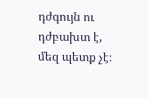դժգույն ու դժբախտ է, մեզ պետք չէ։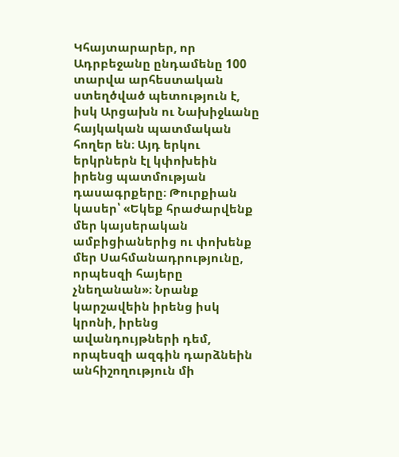Կհայտարարեր, որ Ադրբեջանը ընդամենը 100 տարվա արհեստական ստեղծված պետություն է, իսկ Արցախն ու Նախիջևանը հայկական պատմական հողեր են։ Այդ երկու երկրներն էլ կփոխեին իրենց պատմության դասագրքերը։ Թուրքիան կասեր՝ «Եկեք հրաժարվենք մեր կայսերական ամբիցիաներից ու փոխենք մեր Սահմանադրությունը, որպեսզի հայերը չնեղանան»։ Նրանք կարշավեին իրենց իսկ կրոնի, իրենց ավանդույթների դեմ, որպեսզի ազգին դարձնեին անհիշողություն մի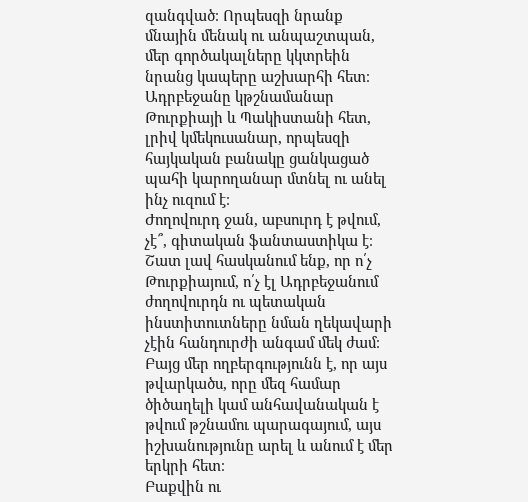զանգված։ Որպեսզի նրանք մնային մենակ ու անպաշտպան, մեր գործակալները կկտրեին նրանց կապերը աշխարհի հետ։ Ադրբեջանը կթշնամանար Թուրքիայի և Պակիստանի հետ, լրիվ կմեկուսանար, որպեսզի հայկական բանակը ցանկացած պահի կարողանար մտնել ու անել ինչ ուզում է։
Ժողովուրդ ջան, աբսուրդ է թվում, չէ՞, գիտական ֆանտաստիկա է։ Շատ լավ հասկանում ենք, որ ո՛չ Թուրքիայում, ո՛չ էլ Ադրբեջանում ժողովուրդն ու պետական ինստիտուտները նման ղեկավարի չէին հանդուրժի անգամ մեկ ժամ։ Բայց մեր ողբերգությունն է, որ այս թվարկածս, որը մեզ համար ծիծաղելի կամ անհավանական է թվում թշնամու պարագայում, այս իշխանությունը արել և անում է մեր երկրի հետ։
Բաքվին ու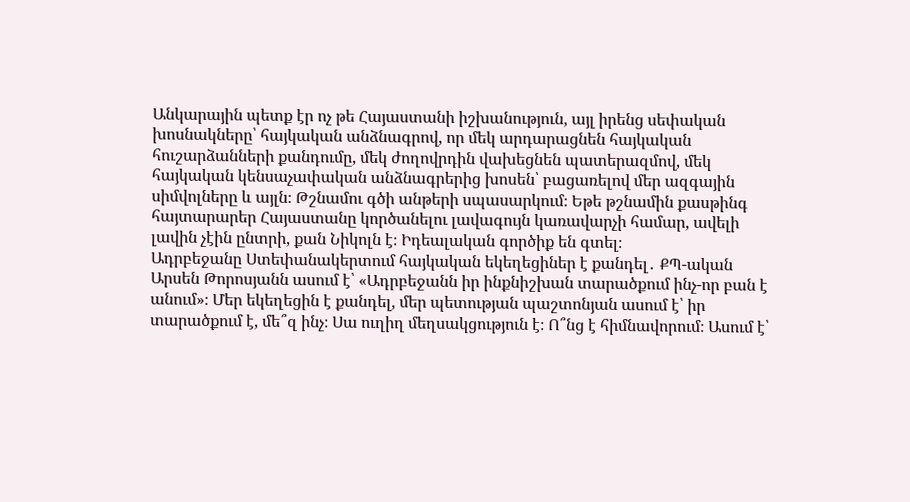Անկարային պետք էր ոչ թե Հայաստանի իշխանություն, այլ իրենց սեփական խոսնակները՝ հայկական անձնագրով, որ մեկ արդարացնեն հայկական հուշարձանների քանդումը, մեկ ժողովրդին վախեցնեն պատերազմով, մեկ հայկական կենսաչափական անձնագրերից խոսեն՝ բացառելով մեր ազգային սիմվոլները և այլն։ Թշնամու գծի անթերի սպասարկում։ Եթե թշնամին քասթինգ հայտարարեր Հայաստանը կործանելու լավագույն կառավարչի համար, ավելի լավին չէին ընտրի, քան Նիկոլն է։ Իդեալական գործիք են գտել։
Ադրբեջանը Ստեփանակերտում հայկական եկեղեցիներ է քանդել․ ՔՊ-ական Արսեն Թորոսյանն ասում է՝ «Ադրբեջանն իր ինքնիշխան տարածքում ինչ-որ բան է անում»։ Մեր եկեղեցին է քանդել, մեր պետության պաշտոնյան ասում է՝ իր տարածքում է, մե՞զ ինչ։ Սա ուղիղ մեղսակցություն է։ Ո՞նց է հիմնավորում։ Ասում է՝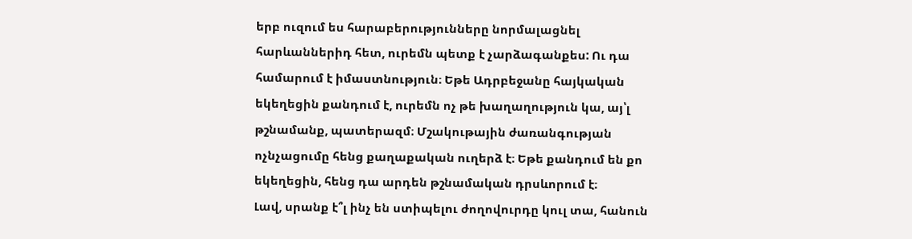երբ ուզում ես հարաբերությունները նորմալացնել հարևաններիդ հետ, ուրեմն պետք է չարձագանքես: Ու դա համարում է իմաստնություն։ Եթե Ադրբեջանը հայկական եկեղեցին քանդում է, ուրեմն ոչ թե խաղաղություն կա, այ՝լ թշնամանք, պատերազմ։ Մշակութային ժառանգության ոչնչացումը հենց քաղաքական ուղերձ է։ Եթե քանդում են քո եկեղեցին, հենց դա արդեն թշնամական դրսևորում է։
Լավ, սրանք է՞լ ինչ են ստիպելու ժողովուրդը կուլ տա, հանուն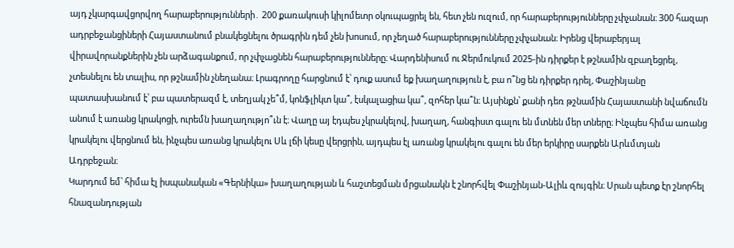այդ չկարգավցորվող հարաբերությունների․ 200 քառակուսի կիլոմետր օկուպացրել են, հետ չեն ուզում, որ հարաբերությունները չփչանան։ 300 հազար ադրբեջանցիների Հայաստանում բնակեցնելու ծրագրին դեմ չեն խոսում, որ չեղած հարաբերությունները չփչանան։ Իրենց վերաբերյալ վիրավորանքներին չեն արձագանքում, որ չփչացնեն հարաբերությունները։ Վարդենիսում ու Ջերմուկում 2025-ին դիրքեր է թշնամին զբաղեցրել, չտեսնելու են տալիս, որ թշնամին չնեղանա։ Լրագրողը հարցնում է՝ դուք ասում եք խաղաղություն է, բա ո՞նց են դիրքեր դրել, Փաշինյանը պատասխանում է՝ բա պատերազմ է, տեղյակ չե՞մ, կոնֆլիկտ կա՞, էսկալացիա կա՞, զոհեր կա՞ն։ Այսինքն՝ քանի դեռ թշնամին Հայաստանի նվաճումն անում է առանց կրակոցի, ուրեմն խաղաղությո՞ւն է։ Վաղը այ էդպես չկրակելով, խաղաղ, հանգիստ գալու են մտնեն մեր տները։ Ինչպես հիմա առանց կրակելու վերցնում են, ինչպես առանց կրակելու Սև լճի կեսը վերցրին, այդպես էլ առանց կրակելու գալու են մեր երկիրը սարքեն Արևմտյան Ադրբեջան։
Կարդում եմ՝ հիմա էլ իսպանական «Գերնիկա» խաղաղության և հաշտեցման մրցանակն է շնորհվել Փաշինյան-Ալիև զույգին։ Սրան պետք էր շնորհել հնազանդության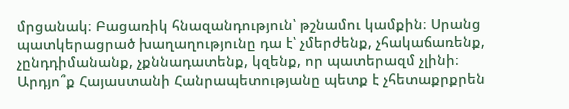մրցանակ։ Բացառիկ հնազանդություն՝ թշնամու կամքին։ Սրանց պատկերացրած խաղաղությունը դա է՝ չմերժենք, չհակաճառենք, չընդդիմանանք, չքննադատենք, կզենք, որ պատերազմ չլինի։
Արդյո՞ք Հայաստանի Հանրապետությանը պետք է չհետաքրքրեն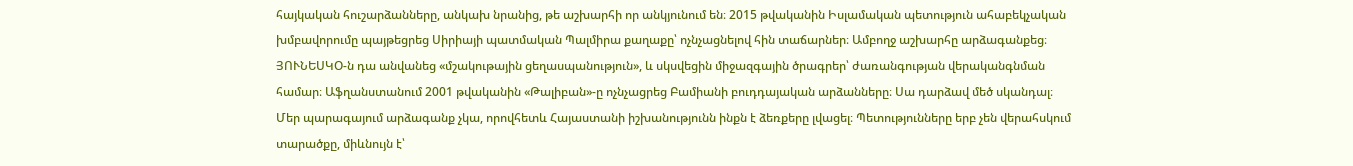հայկական հուշարձանները, անկախ նրանից, թե աշխարհի որ անկյունում են։ 2015 թվականին Իսլամական պետություն ահաբեկչական խմբավորումը պայթեցրեց Սիրիայի պատմական Պալմիրա քաղաքը՝ ոչնչացնելով հին տաճարներ։ Ամբողջ աշխարհը արձագանքեց։ ՅՈՒՆԵՍԿՕ-ն դա անվանեց «մշակութային ցեղասպանություն», և սկսվեցին միջազգային ծրագրեր՝ ժառանգության վերականգնման համար։ Աֆղանստանում 2001 թվականին «Թալիբան»-ը ոչնչացրեց Բամիանի բուդդայական արձանները։ Սա դարձավ մեծ սկանդալ։ Մեր պարագայում արձագանք չկա, որովհետև Հայաստանի իշխանությունն ինքն է ձեռքերը լվացել։ Պետությունները երբ չեն վերահսկում տարածքը, միևնույն է՝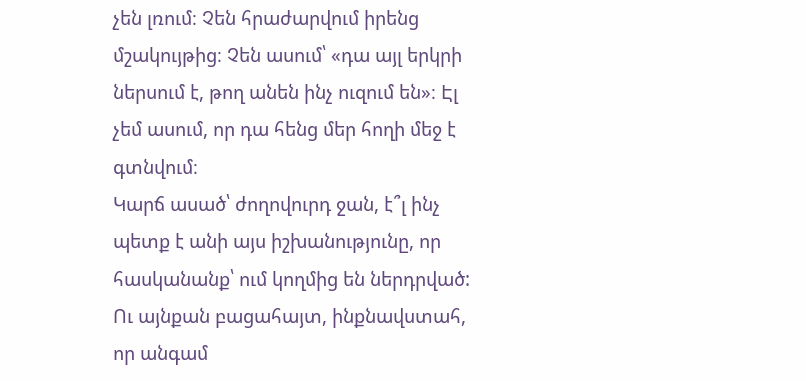չեն լռում։ Չեն հրաժարվում իրենց մշակույթից։ Չեն ասում՝ «դա այլ երկրի ներսում է, թող անեն ինչ ուզում են»։ Էլ չեմ ասում, որ դա հենց մեր հողի մեջ է գտնվում։
Կարճ ասած՝ ժողովուրդ ջան, է՞լ ինչ պետք է անի այս իշխանությունը, որ հասկանանք՝ ում կողմից են ներդրված: Ու այնքան բացահայտ, ինքնավստահ, որ անգամ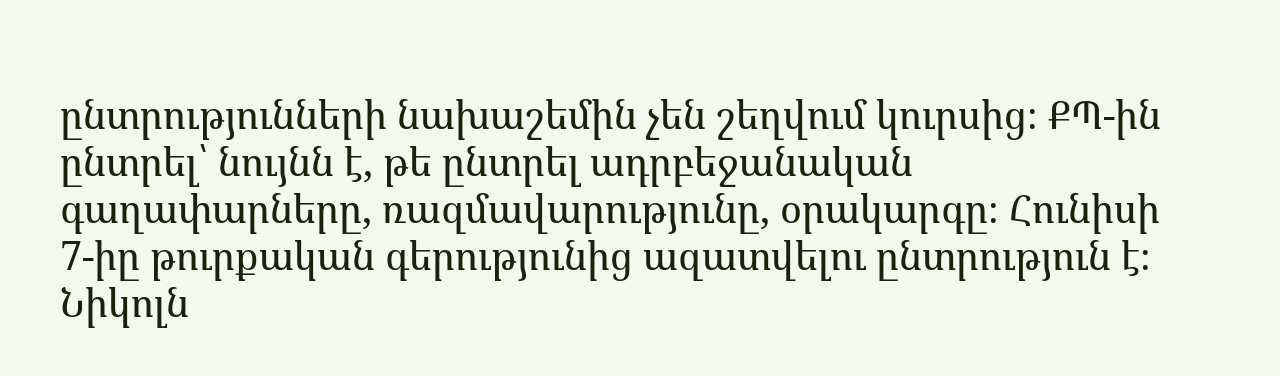ընտրությունների նախաշեմին չեն շեղվում կուրսից։ ՔՊ-ին ընտրել՝ նույնն է, թե ընտրել ադրբեջանական գաղափարները, ռազմավարությունը, օրակարգը։ Հունիսի 7-իը թուրքական գերությունից ազատվելու ընտրություն է։
Նիկոլն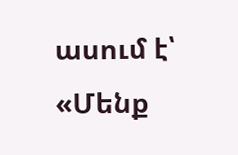ասում է՝ «Մենք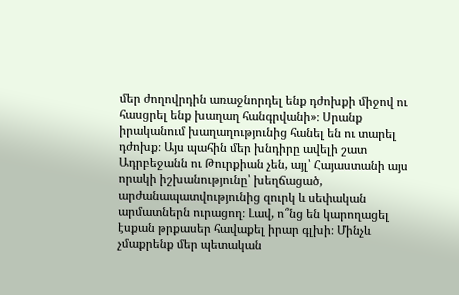մեր ժողովրդին առաջնորդել ենք դժոխքի միջով ու հասցրել ենք խաղաղ հանգրվանի»։ Սրանք իրականում խաղաղությունից հանել են ու տարել դժոխք։ Այս պահին մեր խնդիրը ավելի շատ Ադրբեջանն ու Թուրքիան չեն, այլ՝ Հայաստանի այս որակի իշխանությունը՝ խեղճացած, արժանապատվությունից զուրկ և սեփական արմատներն ուրացող։ Լավ, ո՞նց են կարողացել էսքան թրքասեր հավաքել իրար գլխի։ Մինչև չմաքրենք մեր պետական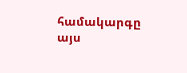համակարգը այս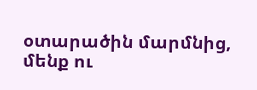օտարածին մարմնից, մենք ու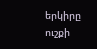երկիրը ուշքի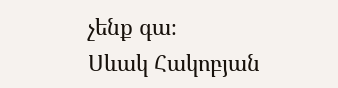չենք գա։
Սևակ Հակոբյան